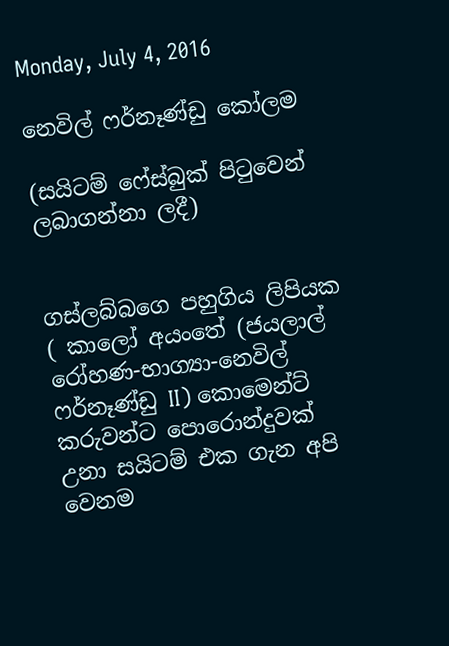Monday, July 4, 2016

නෙවිල් ෆර්නෑණ්ඩු කෝලම

(සයිටම් ෆේස්බුක් පිටුවෙන් ලබාගන්නා ලදී)


ගස්ලබ්බගෙ පහුගිය ලිපියක ( කාලෝ අයංතේ (ජයලාල් රෝහණ-භාග්‍යා-නෙවිල් ෆර්නෑණ්ඩු II) කොමෙන්ට් කරුවන්ට පොරොන්දුවක් උනා සයිටම් එක ගැන අපි වෙනම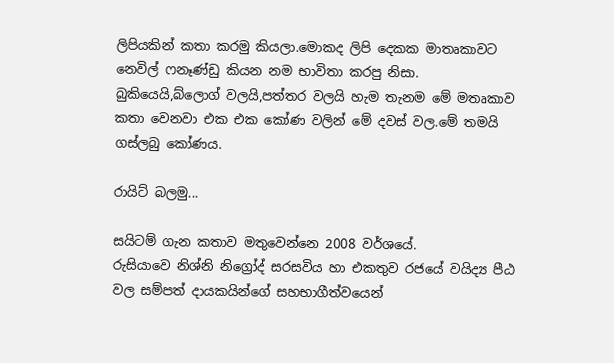ලිපියකින් කතා කරමු කියලා.මොකද ලිපි දෙකක මාතෘකාවට නෙවිල් ෆනෑණ්ඩු කියන නම භාවිතා කරපු නිසා.
බුකියෙයි,බ්ලොග් වලයි,පත්තර වලයි හැම තැනම මේ මතෘකාව කතා වෙනවා එක එක කෝණ වලින් මේ දවස් වල.මේ තමයි ගස්ලබු කෝණය.

රායිට් බලමු...

සයිටම් ගැන කතාව මතුවෙන්නෙ 2008 වර්ශයේ.
රුසියාවෙ නිශ්නි නිග්‍රෝද් සරසවිය හා එකතුව රජයේ වයිද්‍ය පීඨ වල සම්පත් දායකයින්ගේ සහභාගීත්වයෙන්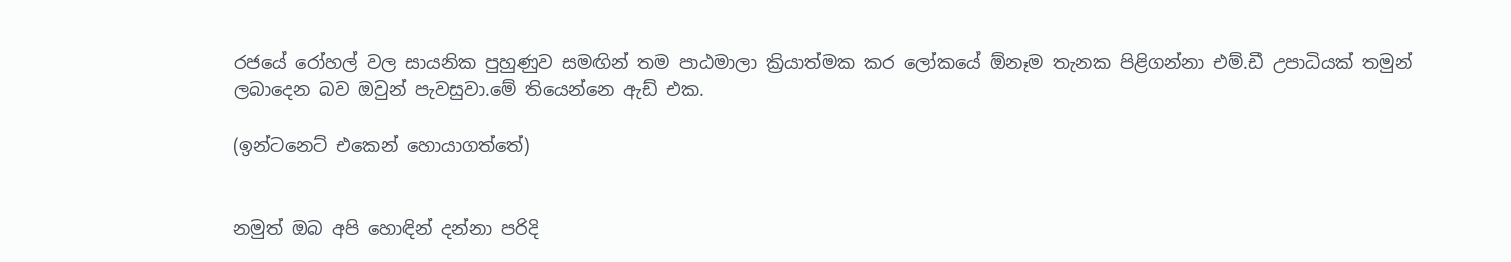රජයේ රෝහල් වල සායනික පුහුණුව සමඟින් තම පාඨමාලා ක්‍රියාත්මක කර ලෝකයේ ඕනෑම තැනක පිළිගන්නා එම්.ඩී උපාධියක් තමුන් ලබාදෙන බව ඔවුන් පැවසුවා.මේ තියෙන්නෙ ඇඩ් එක.

(ඉන්ටනෙට් එකෙන් හොයාගත්තේ)


නමුත් ඔබ අපි හොඳින් දන්නා පරිදි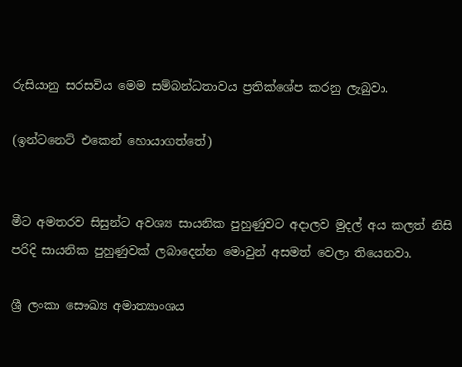රුසියානු සරසවිය මෙම සම්බන්ධතාවය ප්‍රතික්ශේප කරනු ලැබුවා.

(ඉන්ටනෙට් එකෙන් හොයාගත්තේ)


මීට අමතරව සිසුන්ට අවශ්‍ය සායනික පුහුණුවට අදාලව මුදල් අය කලත් නිසි පරිදි සායනික පුහුණුවක් ලබාදෙන්න මොවුන් අසමත් වෙලා තියෙනවා.

ශ්‍රී ලංකා සෞඛ්‍ය අමාත්‍යාංශය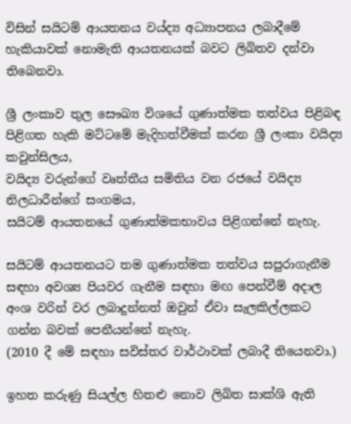විසින් සයිටම් ආයතනය වය්ද්‍ය අධ්‍යාපනය ලබාදීමේ හැකියාවක් නොමැති ආයතනයක් බවට ලිඛිතව දන්වා තිබෙනවා.

ශ්‍රී ලංකාව තුල සෞඛ්‍ය විශයේ ගුණාත්මක තත්වය පිළිබඳ පිළිගත හැකි මට්ටමේ මැදිහත්වීමක් කරන ශ්‍රී ලංකා වයිද්‍ය කවුන්සිලය,
වයිද්‍ය වරුන්ගේ වෘත්තීය සමිතිය වන රජයේ වයිද්‍ය නිලධාරීන්ගේ සංගමය,
සයිටම් ආයතනයේ ගුණාත්මකභාවය පිළිගන්නේ නැහැ.

සයිටම් ආයතනයට තම ගුණාත්මක තත්වය සපුරාගැනීම සඳහා අවශ්‍ය පියවර ගැනීම සඳහා මඟ පෙන්වීම් අදාල අංශ වරින් වර ලබාදුන්නත් ඔවුන් ඒවා සැලකිල්ලකට ගන්න බවක් පෙනීයන්නේ නැහැ.
(2010 දී මේ සඳහා සවිස්තර වාර්ථාවක් ලබාදී තියෙනවා.)

ඉහත කරුණු සියල්ල හිතළු නොව ලිඛිත සාක්ශි ඇති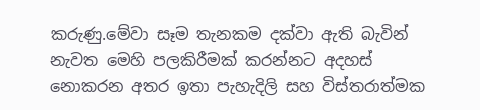කරුණු.මේවා සෑම තැනකම දක්වා ඇති බැවින් නැවත මෙහි පලකිරීමක් කරන්නට අදහස් නොකරන අතර ඉතා පැහැදිලි සහ විස්තරාත්මක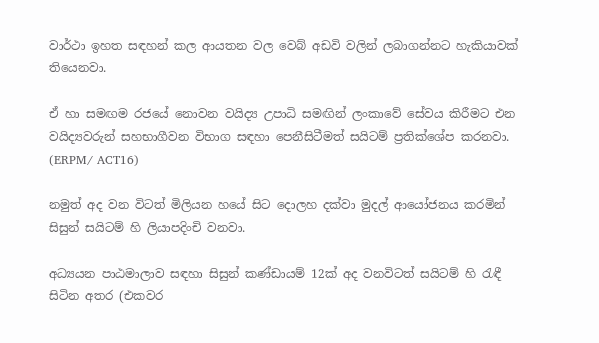වාර්ථා ඉහත සඳහන් කල ආයතන වල වෙබ් අඩවි වලින් ලබාගන්නට හැකියාවක් තියෙනවා.

ඒ හා සමඟම රජයේ නොවන වයිද්‍ය උපාධි සමඟින් ලංකාවේ සේවය කිරීමට එන වයිද්‍යවරුන් සහභාගීවන විභාග සඳහා පෙනීසිටීමත් සයිටම් ප්‍රතික්ශේප කරනවා.
(ERPM/ ACT16)

නමුත් අද වන විටත් මිලියන හයේ සිට දොලහ දක්වා මුදල් ආයෝජනය කරමින් සිසුන් සයිටම් හි ලියාපදිංචි වනවා.

අධ්‍යයන පාඨමාලාව සඳහා සිසුන් කණ්ඩායම් 12ක් අද වනවිටත් සයිටම් හි රැඳී සිටින අතර (එකවර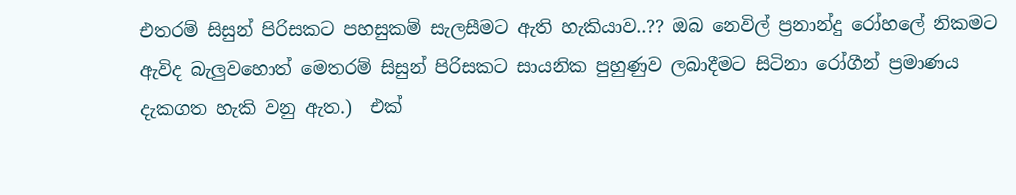එතරම් සිසුන් පිරිසකට පහසුකම් සැලසීමට ඇති හැකියාව..?? ඔබ නෙවිල් ප්‍රනාන්දු රෝහලේ නිකමට ඇවිද බැලුවහොත් මෙතරම් සිසුන් පිරිසකට සායනික පුහුණුව ලබාදීමට සිටිනා රෝගීන් ප්‍රමාණය දැකගත හැකි වනු ඇත.)  එක්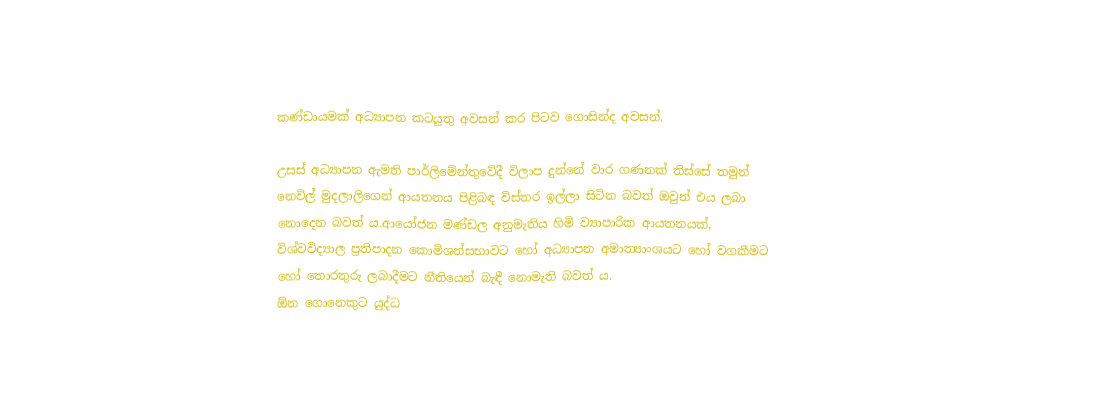කණ්ඩායමක් අධ්‍යාපන කටයුතු අවසන් කර පිටව ගොසින්ද අවසන්.

උසස් අධ්‍යාපන ඇමති පාර්ලිමේන්තුවේදී විලාප දුන්නේ වාර ගණනක් තිස්සේ තමුන් නෙවිල් මුදලාලිගෙන් ආයතනය පිළිබඳ විස්තර ඉල්ලා සිටින බවත් ඔවුන් එය ලබා නොදෙන බවත් ය.ආයෝජන මණ්ඩල අනුමැතිය හිමි ව්‍යාපාරික ආයතනයක්,  විශ්වවිද්‍යාල ප්‍රතිපාදන කොමිශන්සභාවට හෝ අධ්‍යාපන අමාත්‍යාංශයට හෝ වගකීමට හෝ තොරතුරු ලබාදීමට නීතියෙන් බැඳී නොමැති බවත් ය.
ඕන ගොනෙකුට යුද්ධ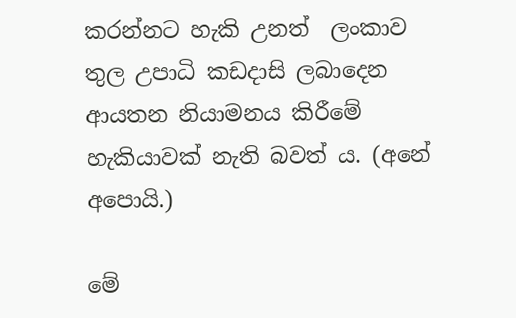කරන්නට හැකි උනත්  ලංකාව තුල උපාධි කඩදාසි ලබාදෙන ආයතන නියාමනය කිරීමේ හැකියාවක් නැති බවත් ය. (අනේ අපොයි.)

මේ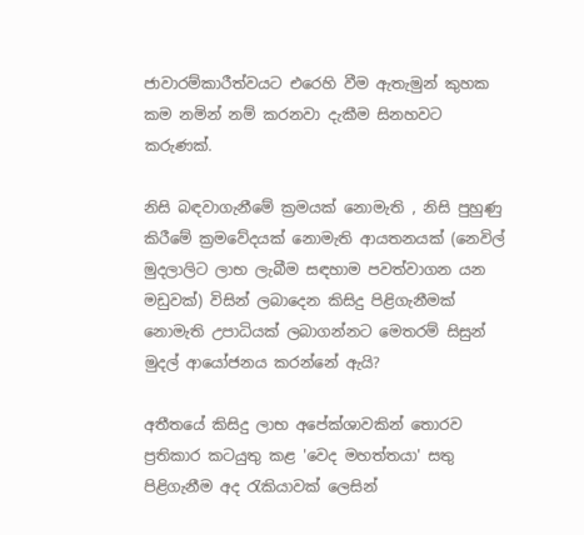ජාවාරම්කාරීත්වයට එරෙහි වීම ඇතැමුන් කුහක කම නමින් නම් කරනවා දැකීම සිනහවට කරුණක්.

නිසි බඳවාගැනීමේ ක්‍රමයක් නොමැති , නිසි පුහුණු කිරීමේ ක්‍රමවේදයක් නොමැති ආයතනයක් (නෙවිල් මුදලාලිට ලාභ ලැබීම සඳහාම පවත්වාගන යන මඩුවක්) විසින් ලබාදෙන කිසිදු පිළිගැනීමක් නොමැති උපාධියක් ලබාගන්නට මෙතරම් සිසුන් මුදල් ආයෝජනය කරන්නේ ඇයි?

අතීතයේ කිසිදු ලාභ අපේක්ශාවකින් තොරව ප්‍රතිකාර කටයුතු කළ 'වෙද මහත්තයා' සතු පිළිගැනීම අද රැකියාවක් ලෙසින්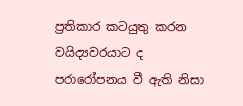ප්‍රතිකාර කටයුතු කරන වයිද්‍යවරයාට ද පරාරෝපනය වී ඇති නිසා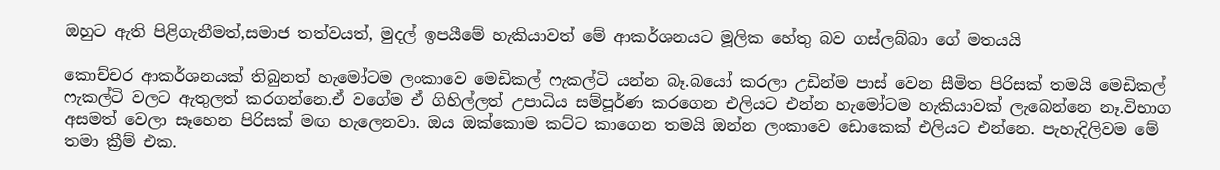ඔහුට ඇති පිළිගැනීමත්,සමාජ තත්වයත්, මුදල් ඉපයීමේ හැකියාවත් මේ ආකර්ශනයට මූලික හේතු බව ගස්ලබ්බා ගේ මතයයි

කොච්චර ආකර්ශනයක් තිබුනත් හැමෝටම ලංකාවෙ මෙඩිකල් ෆැකල්ටි යන්න බෑ.බයෝ කරලා උඩින්ම පාස් වෙන සීමිත පිරිසක් තමයි මෙඩිකල් ෆැකල්ටි වලට ඇතුලත් කරගන්නෙ.ඒ වගේම ඒ ගිහිල්ලත් උපාධිය සම්පූර්ණ කරගෙන එලියට එන්න හැමෝටම හැකියාවක් ලැබෙන්නෙ නෑ.විභාග අසමත් වෙලා සෑහෙන පිරිසක් මඟ හැලෙනවා. ඔය ඔක්කොම කට්ට කාගෙන තමයි ඔන්න ලංකාවෙ ඩොකෙක් එලියට එන්නෙ. පැහැදිලිවම මේ තමා ක්‍රීම් එක.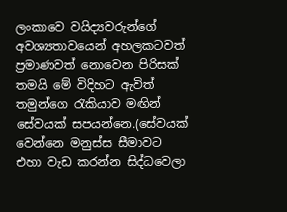ලංකාවෙ වයිද්‍යවරුන්ගේ අවශ්‍යතාවයෙන් අහලකටවත් ප්‍රමාණවත් නොවෙන පිරිසක් තමයි මේ විදිහට ඇවිත් තමුන්ගෙ රැකියාව මඟින් සේවයක් සපයන්නෙ.(සේවයක් වෙන්නෙ මනුස්ස සීමාවට එහා වැඩ කරන්න සිද්ධවෙලා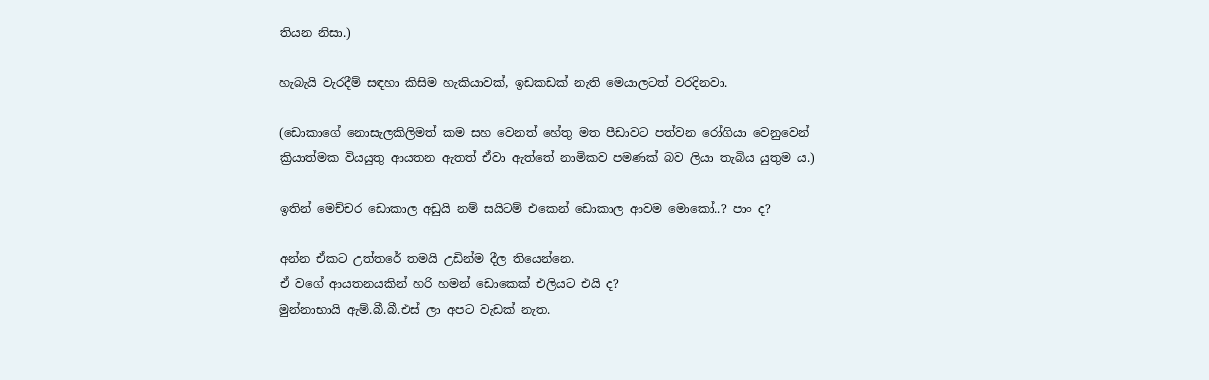තියන නිසා.)

හැබැයි වැරදීම් සඳහා කිසිම හැකියාවක්, ඉඩකඩක් නැති මෙයාලටත් වරදිනවා.

(ඩොකාගේ නොසැලකිලිමත් කම සහ වෙනත් හේතු මත පීඩාවට පත්වන රෝගියා වෙනුවෙන් ක්‍රියාත්මක වියයුතු ආයතන ඇතත් ඒවා ඇත්තේ නාමිකව පමණක් බව ලියා තැබිය යුතුම ය.)

ඉතින් මෙච්චර ඩොකාල අඩුයි නම් සයිටම් එකෙන් ඩොකාල ආවම මොකෝ..? පාං ද?

අන්න ඒකට උත්තරේ තමයි උඩින්ම දීල තියෙන්නෙ.
ඒ වගේ ආයතනයකින් හරි හමන් ඩොකෙක් එලියට එයි ද?
මුන්නාභායි ඇම්.බී.බී.එස් ලා අපට වැඩක් නැත.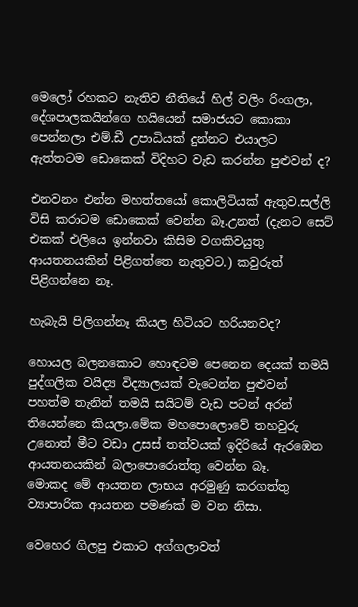මෙලෝ රහකට නැතිව නීතියේ හිල් වලිං රිංගලා, දේශපාලකයින්ගෙ හයියෙන් සමාජයට කොකා පෙන්නලා එම්.ඩී උපාධියක් දුන්නට එයාලට ඇත්තටම ඩොකෙක් විදිහට වැඩ කරන්න පුළුවන් ද?

එනවනං එන්න මහත්තයෝ කොලිටියක් ඇතුව.සල්ලි විසි කරාටම ඩොකෙක් වෙන්න බෑ.උනත් (දැනට සෙට් එකක් එලියෙ ඉන්නවා කිසිම වගකිවයුතු ආයතනයකින් පිළිගත්තෙ නැතුවට.) කවුරුත් පිළිගන්නෙ නෑ.

හැබැයි පිලිගන්නෑ කියල හිටියට හරියනවද?

හොයල බලනකොට හොඳටම පෙනෙන දෙයක් තමයි පුද්ගලික වයිද්‍ය විද්‍යාලයක් වැටෙන්න පුළුවන් පහත්ම තැනින් තමයි සයිටම් වැඩ පටන් අරන් තියෙන්නෙ කියලා.මේක මහපොලොවේ තහවුරු උනොත් මීට වඩා උසස් තත්වයක් ඉදිරියේ ඇරඹෙන ආයතනයකින් බලාපොරොත්තු වෙන්න බෑ.
මොකද මේ ආයතන ලාභය අරමුණු කරගත්තු ව්‍යාපාරික ආයතන පමණක් ම වන නිසා.

වෙහෙර ගිලපු එකාට අග්ගලාවත්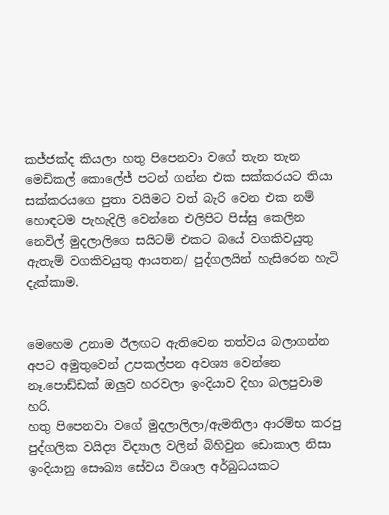කජ්ජක්ද කියලා හතු පිපෙනවා වගේ තැන තැන මෙඩිකල් කොලේජ් පටන් ගන්න එක සක්කරයට තියා සක්කරයගෙ පුතා වයිමට වත් බැරි වෙන එක නම් හොඳටම පැහැදිලි වෙන්නෙ එලිපිට පිස්සු කෙලින නෙවිල් මුදලාලිගෙ සයිටම් එකට බයේ වගකිවයුතු ඇතැම් වගකිවයුතු ආයතන/ පුද්ගලයින් හැසිරෙන හැටි දැක්කාම.


මෙහෙම උනාම ඊලඟට ඇතිවෙන තත්වය බලාගන්න අපට අමුතුවෙන් උපකල්පන අවශ්‍ය වෙන්නෙ නෑ.පොඩ්ඩක් ඔලුව හරවලා ඉංදියාව දිහා බලපුවාම හරි.
හතු පිපෙනවා වගේ මුදලාලිලා/ඇමතිලා ආරම්භ කරපු පුද්ගලික වයිද්‍ය විද්‍යාල වලින් බිහිවුන ඩොකාල නිසා ඉංදියානු සෞඛ්‍ය සේවය විශාල අර්බුධයකට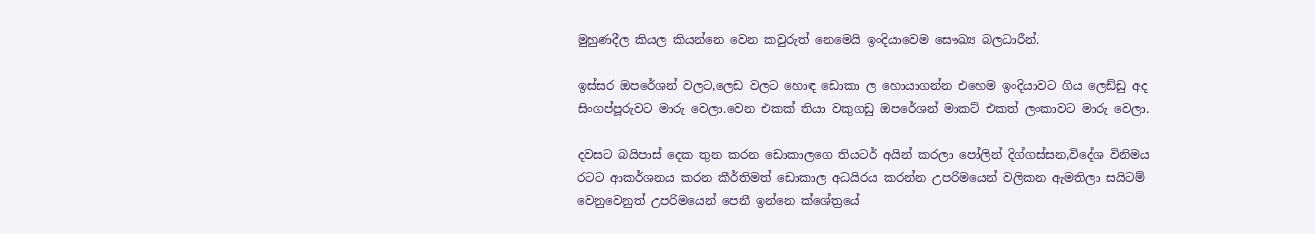මුහුණදීල කියල කියන්නෙ වෙන කවුරුත් නෙමෙයි ඉංදියාවෙම සෞඛ්‍ය බලධාරීන්.

ඉස්සර ඔපරේශන් වලට,ලෙඩ වලට හොඳ ඩොකා ල හොයාගන්න එහෙම ඉංදියාවට ගිය ලෙඩ්ඩු අද සිංගප්පූරුවට මාරු වෙලා.වෙන එකක් තියා වකුගඩු ඔපරේශන් මාකට් එකත් ලංකාවට මාරු වෙලා.

දවසට බයිපාස් දෙක තුන කරන ඩොකාලගෙ තියටර් අයින් කරලා පෝලින් දිග්ගස්සන,විදේශ විනිමය රටට ආකර්ශනය කරන කීර්තිමත් ඩොකාල අධයිරය කරන්න උපරිමයෙන් වලිකන ඇමතිලා සයිටම් වෙනුවෙනුත් උපරිමයෙන් පෙනී ඉන්නෙ ක්ශේත්‍රයේ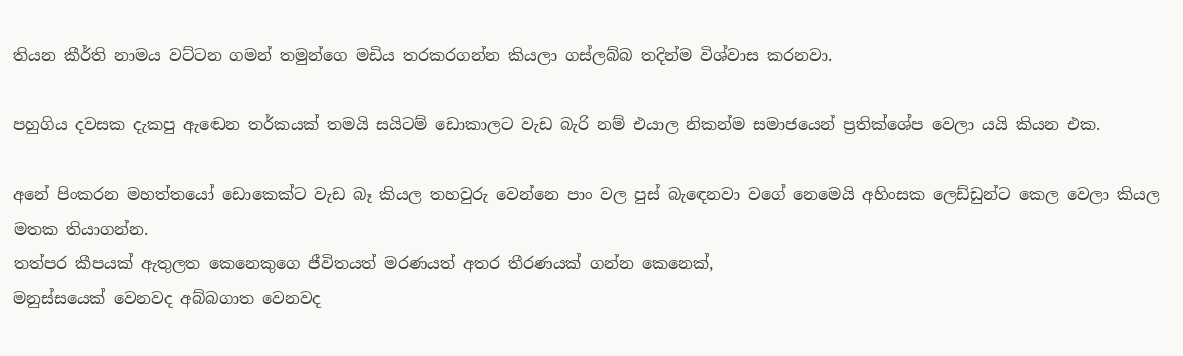තියන කීර්ති නාමය වට්ටන ගමන් තමුන්ගෙ මඩිය තරකරගන්න කියලා ගස්ලබ්බ තදින්ම විශ්වාස කරනවා.

පහුගිය දවසක දැකපු ඇඬෙන තර්කයක් තමයි සයිටම් ඩොකාලට වැඩ බැරි නම් එයාල නිකන්ම සමාජයෙන් ප්‍රතික්ශේප වෙලා යයි කියන එක.

අනේ පිංකරන මහත්තයෝ ඩොකෙක්ට වැඩ බෑ කියල තහවුරු වෙන්නෙ පාං වල පුස් බැඳෙනවා වගේ නෙමෙයි අහිංසක ලෙඩ්ඩුන්ට කෙල වෙලා කියල මතක තියාගන්න.
තත්පර කීපයක් ඇතුලත කෙනෙකුගෙ ජීවිතයත් මරණයත් අතර තීරණයක් ගන්න කෙනෙක්,
මනුස්සයෙක් වෙනවද අබ්බගාත වෙනවද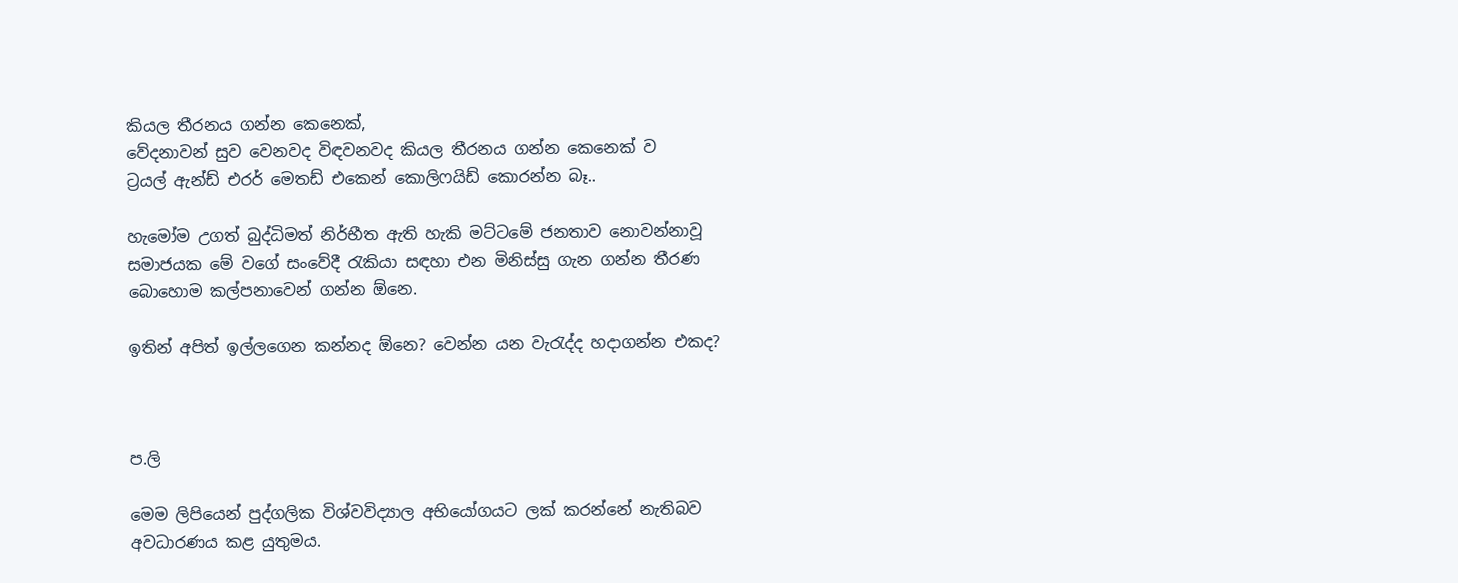කියල තීරනය ගන්න කෙනෙක්,
වේදනාවන් සුව වෙනවද විඳවනවද කියල තීරනය ගන්න කෙනෙක් ව
ට්‍රයල් ඇන්ඩ් එරර් මෙතඩ් එකෙන් කොලිෆයිඩ් කොරන්න බෑ..

හැමෝම උගත් බුද්ධිමත් නිර්භීත ඇති හැකි මට්ටමේ ජනතාව නොවන්නාවූ සමාජයක මේ වගේ සංවේදී රැකියා සඳහා එන මිනිස්සු ගැන ගන්න තීරණ බොහොම කල්පනාවෙන් ගන්න ඕනෙ.

ඉතින් අපිත් ඉල්ලගෙන කන්නද ඕනෙ? වෙන්න යන වැරැද්ද හදාගන්න එකද?



ප.ලි

මෙම ලිපියෙන් පුද්ගලික විශ්වවිද්‍යාල අභියෝගයට ලක් කරන්නේ නැතිබව අවධාරණය කළ යුතුමය.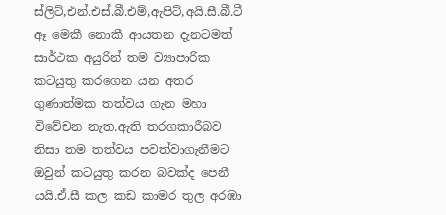ස්ලිට්,එන්.එස්.බී.එම්,ඇපිට්,අයි.සී.බී.ටී ඈ මෙකී නොකී ආයතන දැනටමත් සාර්ථක අයුරින් තම ව්‍යාපාරික කටයුතු කරගෙන යන අතර ගුණාත්මක තත්වය ගැන මහා විවේචන නැත.ඇති තරගකාරීබව නිසා තම තත්වය පවත්වාගැනීමට ඔවුන් කටයුතු කරන බවක්ද පෙනී යයි.ඒ.සී කල කඩ කාමර තුල අරඹා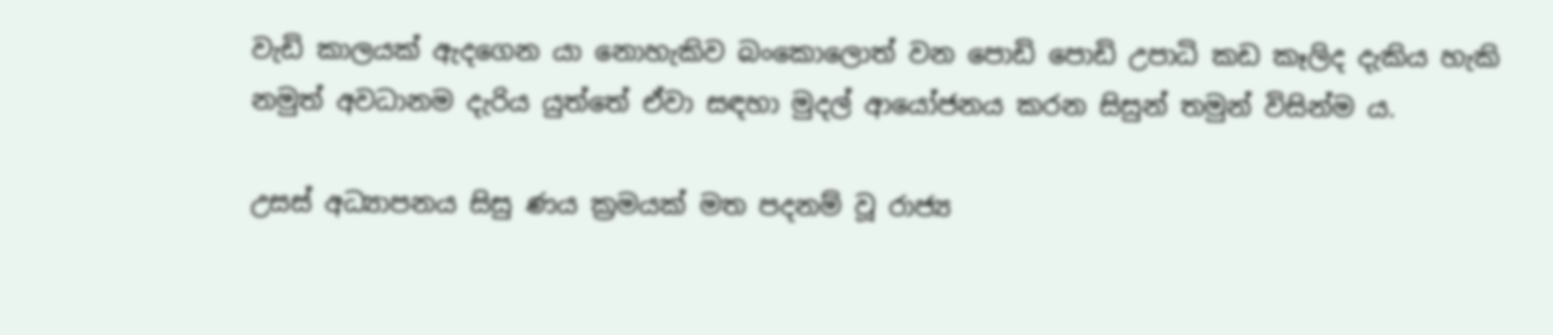වැඩි කාලයක් ඇදගෙන යා නොහැකිව බංකොලොත් වන පොඩි පොඩි උපාධි කඩ කෑලිද දැකිය හැකි නමුත් අවධානම දැරිය යුත්තේ ඒවා සඳහා මුදල් ආයෝජනය කරන සිසුන් තමුන් විසින්ම ය.

උසස් අධ්‍යාපනය සිසු ණය ක්‍රමයක් මත පදනම් වූ රාජ්‍ය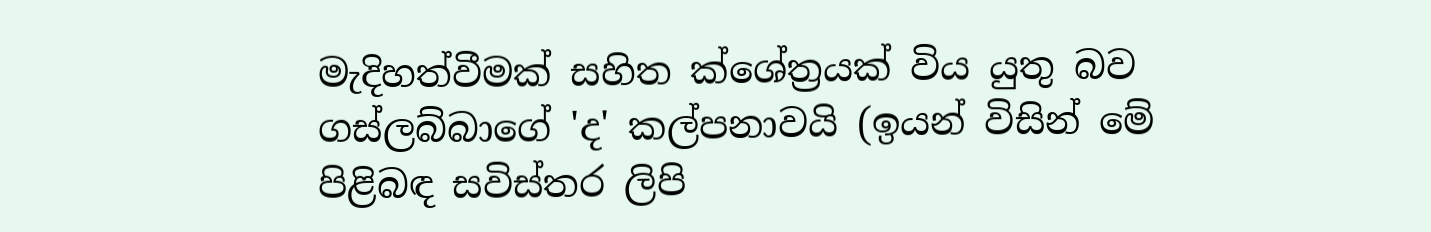මැදිහත්වීමක් සහිත ක්ශේත්‍රයක් විය යුතු බව ගස්ලබ්බාගේ 'ද' කල්පනාවයි (ඉයන් විසින් මේ පිළිබඳ සවිස්තර ලිපි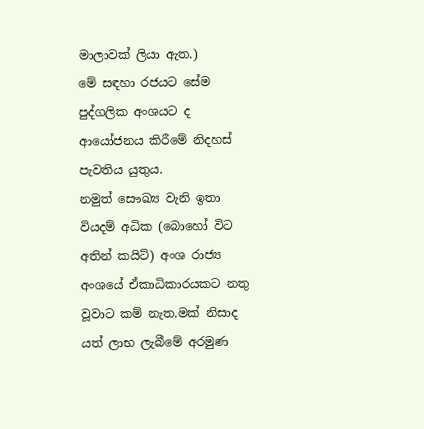මාලාවක් ලියා ඇත.)
මේ සඳහා රජයට සේම පුද්ගලික අංශයට ද ආයෝජනය කිරීමේ නිදහස් පැවතිය යුතුය.
නමුත් සෞඛ්‍ය වැනි ඉතා වියදම් අධික (බොහෝ විට අතින් කයිට්) අංශ රාජ්‍ය අංශයේ ඒකාධිකාරයකට නතු වූවාට කම් නැත.මක් නිසාද යත් ලාභ ලැබීමේ අරමුණ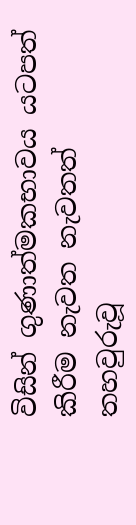විසින් ගුණාත්මකභාවය යටපත් කිරීම නැවත නැවතත් තහවුරුවූ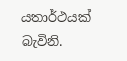යතාර්ථයක් බැවිනි.